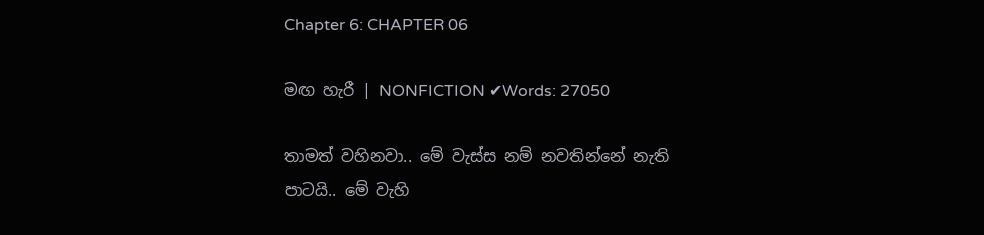Chapter 6: CHAPTER 06

මඟ හැරී | NONFICTION ✔Words: 27050

තාමත් වහිනවා.. මේ වැස්ස නම් නවතින්නේ නැති පාටයි.. මේ වැහි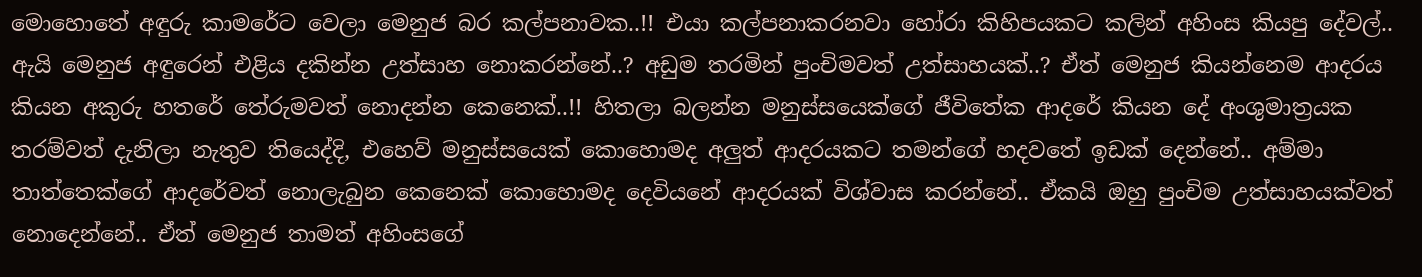මොහොතේ අඳුරු කාමරේට වෙලා මෙනුජ බර කල්පනාවක..!! එයා කල්පනාකරනවා හෝරා කිහිපයකට කලින් අහිංස කියපු දේවල්.. ඇයි මෙනුජ අඳුරෙන් එළිය දකින්න උත්සාහ නොකරන්නේ..? අඩුම තරමින් පුංචිමවත් උත්සාහයක්..? ඒත් මෙනුජ කියන්නෙම ආදරය කියන අකුරු හතරේ තේරුමවත් නොදන්න කෙනෙක්..!! හිතලා බලන්න මනුස්සයෙක්ගේ ජීවිතේක ආදරේ කියන දේ අංශුමාත්‍රයක තරම්වත් දැනිලා නැතුව තියෙද්දි, එහෙව් මනුස්සයෙක් කොහොමද අලුත් ආදරයකට තමන්ගේ හදවතේ ඉඩක් දෙන්නේ.. අම්මා තාත්තෙක්ගේ ආදරේවත් නොලැබුන කෙනෙක් කොහොමද දෙවියනේ ආදරයක් විශ්වාස කරන්නේ.. ඒකයි ඔහු පුංචිම උත්සාහයක්වත් නොදෙන්නේ.. ඒත් මෙනුජ තාමත් අහිංසගේ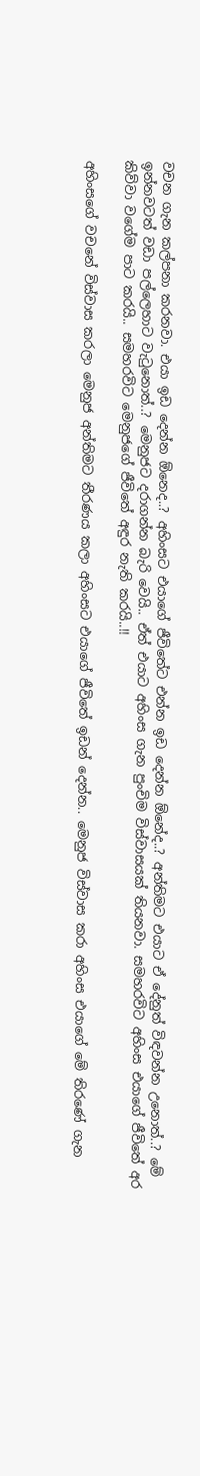වචන ගැන කල්පනා කරනවා. එයා ඉඩ දෙන්න ඕනෙද..? අහිංසට එයාගේ ජීවිතේට එන්න ඉඩ දෙන්න ඕනේද..? අන්තිමට එයාට ඒ දේනුත් විඳවන්න උනොත්..? මේ ඉන්නවටත් වඩා පල්ලෙහාට වැටුනොත්..? මෙනුජට දරාගන්න බැරි වෙයි.. ඒත් එයාට අහිංස ගැන පුංචිම විස්වාසයක් තියනවා. සමහරවිට අහිංස එයාගේ ජීවිතේ අර කිව්වා වගේම පාට කරයි.. සමහරවිට මෙනුජගේ ජීවිතේ අඳුර නැති කරයි..!!

අහිංසගේ වචනේ විස්වාස කරලා මෙනුජ අන්තිමට තීරණය කලා අහිංසට එයාගේ ජීවිතේ ඉඩන් දෙන්න.. මෙනුජ විස්වාස කරා අහිංස එයාගේ මේ තිරණේ ගැන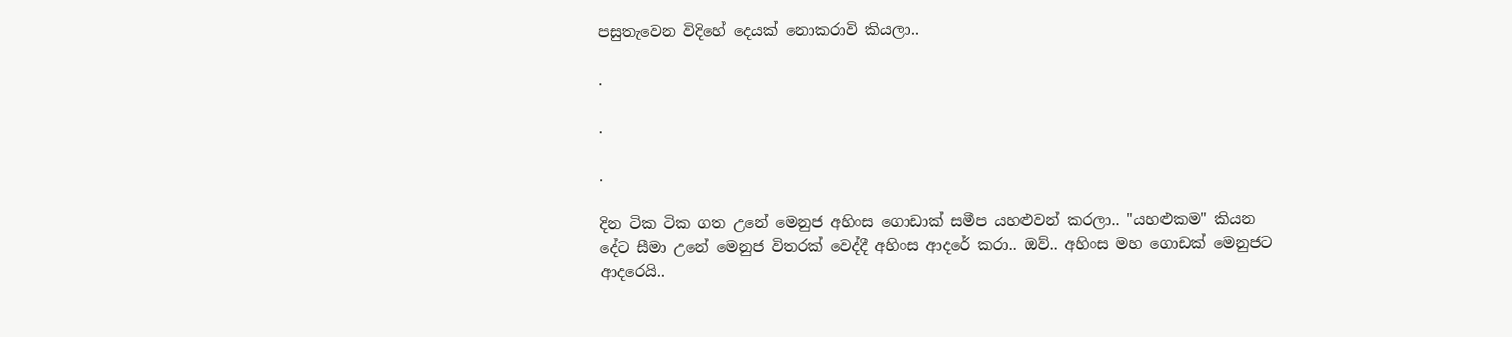පසුතැවෙන විදිහේ දෙයක් නොකරාවි කියලා..

.

.

.

දින ටික ටික ගත උනේ මෙනුජ අහිංස ගොඩාක් සමීප යහළුවන් කරලා.. "යහළුකම" කියන දේට සීමා උනේ මෙනුජ විතරක් වෙද්දී අහිංස ආදරේ කරා.. ඔව්.. අහිංස මහ ගොඩක් මෙනුජට ආදරෙයි..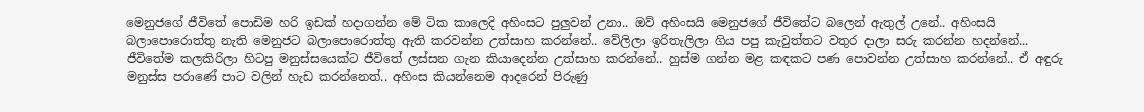මෙනුජගේ ජීවිතේ පොඩිම හරි ඉඩක් හදාගන්න මේ ටික කාලෙදි අහිංසට පුලුවන් උනා.. ඔව් අහිංසයි මෙනුජගේ ජීවිතේට බලෙන් ඇතුල් උනේ.. අහිංසයි බලාපොරොත්තු නැති මෙනුජට බලාපොරොත්තු ඇති කරවන්න උත්සාහ කරන්නේ.. වේලිලා ඉරිතැලිලා ගිය පපු කැවුත්තට වතුර දාලා සරු කරන්න හදන්නේ... ජීවිතේම කලකිරිලා හිටපු මනුස්සයෙක්ට ජීවිතේ ලස්සන ගැන කියාදෙන්න උත්සාහ කරන්නේ.. හුස්ම ගන්න මළ කඳකට පණ පොවන්න උත්සාහ කරන්නේ.. ඒ අඳුරු මනුස්ස පරාණේ පාට වලින් හැඩ කරන්නෙත්.. අහිංස කියන්නෙම ආදරෙන් පිරුණු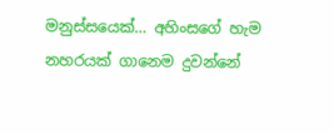මනුස්සයෙක්... අහිංසගේ හැම නහරයක් ගානෙම දුවන්නේ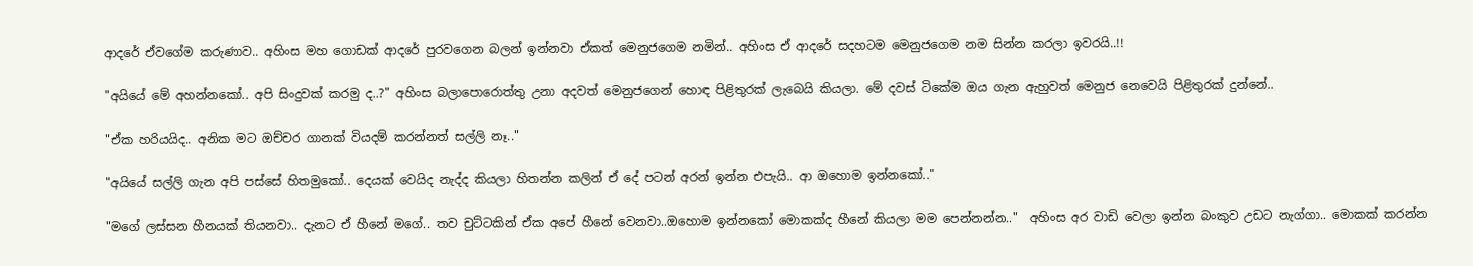ආදරේ ඒවගේම කරුණාව.. අහිංස මහ ගොඩක් ආදරේ පුරවගෙන බලන් ඉන්නවා ඒකත් මෙනුජගෙම නමින්.. අහිංස ඒ ආදරේ සදහටම මෙනුජගෙම නම සින්න කරලා ඉවරයි..!!

"අයියේ මේ අහන්නකෝ.. අපි සිංදුවක් කරමු ද..?" අහිංස බලාපොරොත්තු උනා අදවත් මෙනුජගෙන් හොඳ පිළිතුරක් ලැබෙයි කියලා. මේ දවස් ටිකේම ඔය ගැන ඇහුවත් මෙනුජ නෙවෙයි පිළිතුරක් දුන්නේ..

"ඒක හරියයිද.. අනික මට ඔච්චර ගානක් වියදම් කරන්නත් සල්ලි නෑ.."

"අයියේ සල්ලි ගැන අපි පස්සේ හිතමුකෝ.. දෙයක් වෙයිද නැද්ද කියලා හිතන්න කලින් ඒ දේ පටන් අරන් ඉන්න එපැයි.. ආ ඔහොම ඉන්නකෝ.."

"මගේ ලස්සන හීනයක් තියනවා.. දැනට ඒ හීනේ මගේ.. තව චුට්ටකින් ඒක අපේ හීනේ වෙනවා..ඔහොම ඉන්නකෝ මොකක්ද හීනේ කියලා මම පෙන්නන්න.."  අහිංස අර වාඩි වෙලා ඉන්න බංකුව උඩට නැග්ගා.. මොකක් කරන්න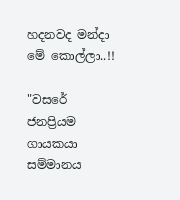හදනවද මන්දා මේ කොල්ලා..!!

"වසරේ ජනප්‍රියම ගායකයා සම්මානය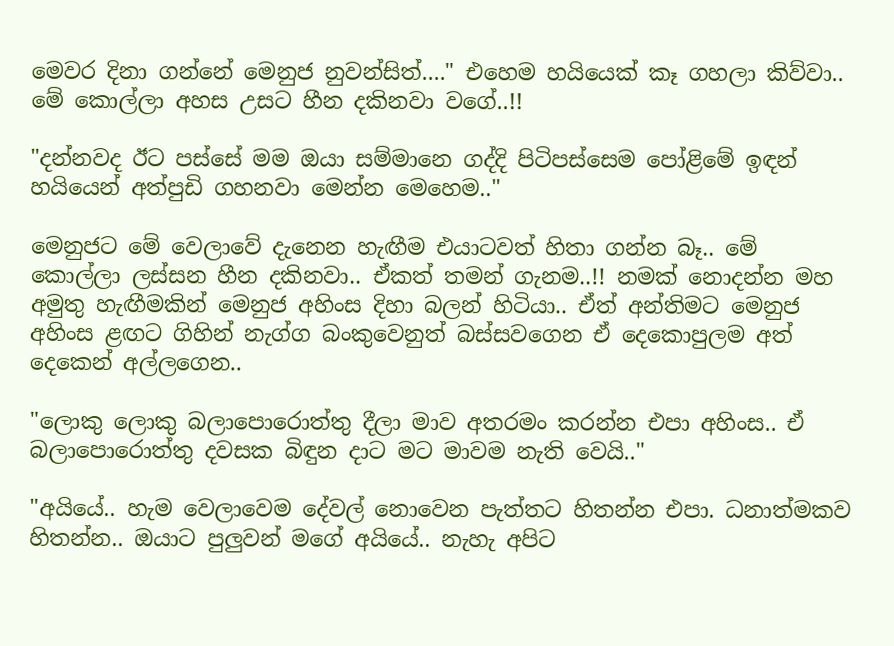මෙවර දිනා ගන්නේ මෙනුජ නුවන්සිත්...." එහෙම හයියෙක් කෑ ගහලා කිව්වා.. මේ කොල්ලා අහස උසට හීන දකිනවා වගේ..!!

"දන්නවද ඊට පස්සේ මම ඔයා සම්මානෙ ගද්දි පිටිපස්සෙම පෝළිමේ ඉඳන් හයියෙන් අත්පුඩි ගහනවා මෙන්න මෙහෙම.."

මෙනුජට මේ වෙලාවේ දැනෙන හැඟීම එයාටවත් හිතා ගන්න බෑ.. මේ කොල්ලා ලස්සන හීන දකිනවා.. ඒකත් තමන් ගැනම..!! නමක් නොදන්න මහ අමුතු හැඟීමකින් මෙනුජ අහිංස දිහා බලන් හිටියා.. ඒත් අන්තිමට මෙනුජ අහිංස ළඟට ගිහින් නැග්ග බංකුවෙනුත් බස්සවගෙන ඒ දෙකොපුලම අත් දෙකෙන් අල්ලගෙන..

"ලොකු ලොකු බලාපොරොත්තු දීලා මාව අතරමං කරන්න එපා අහිංස.. ඒ බලාපොරොත්තු දවසක බිඳුන දාට මට මාවම නැති වෙයි.."

"අයියේ.. හැම වෙලාවෙම දේවල් නොවෙන පැත්තට හිතන්න එපා. ධනාත්මකව හිතන්න.. ඔයාට පුලුවන් මගේ අයියේ.. නැහැ අපිට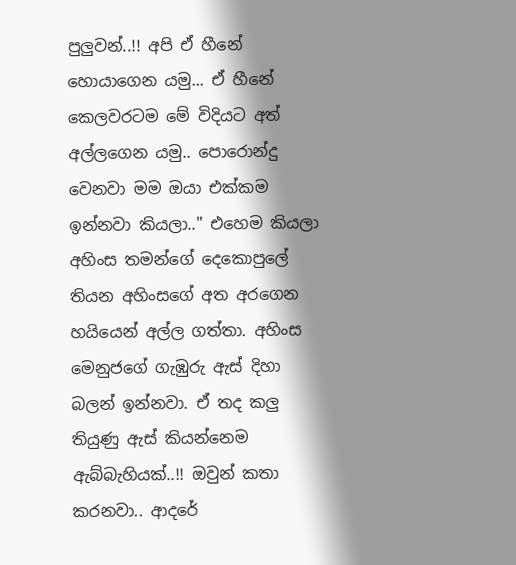පුලුවන්..!! අපි ඒ හීනේ හොයාගෙන යමු... ඒ හීනේ කෙලවරටම මේ විදියට අත් අල්ලගෙන යමු.. පොරොන්දු වෙනවා මම ඔයා එක්කම ඉන්නවා කියලා.." එහෙම කියලා අහිංස තමන්ගේ දෙකොපුලේ තියන අහිංසගේ අත අරගෙන හයියෙන් අල්ල ගත්තා. අහිංස මෙනුජගේ ගැඹුරු ඇස් දිහා බලන් ඉන්නවා. ඒ තද කලු තියුණු ඇස් කියන්නෙම ඇබ්බැහියක්..!! ඔවුන් කතා කරනවා.. ආදරේ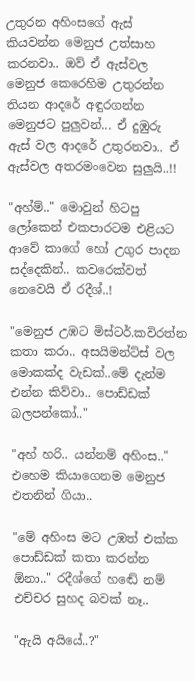උතුරන අහිංසගේ ඇස් කියවන්න මෙනුජ උත්සාහ කරනවා.. ඔව් ඒ ඇස්වල මෙනුජ කෙරෙහිම උතුරන්න තියන ආදරේ අඳුරගන්න මෙනුජට පුලුවන්... ඒ දුඹුරු ඇස් වල ආදරේ උතුරනවා.. ඒ ඇස්වල අතරමංවෙන සුලුයි..!!

"අහ්ම්.." මොවුන් හිටපු ලෝකෙන් එකපාරටම එළියට ආවේ කාගේ හෝ උගුර පාදන සද්දෙකින්.. කවරෙක්වත් නෙවෙයි ඒ රදීශ්..!

"මෙනුජ උඹට මිස්ටර්.කවිරත්න කතා කරා.. අසයිමන්ට්ස් වල මොකක්ද වැඩක්..මේ දැන්ම එන්න කිව්වා.. පොඩ්ඩක් බලපන්කෝ.."

"අහ් හරි.. යන්නම් අහිංස.." එහෙම කියාගෙනම මෙනුජ එතනින් ගියා..

"මේ අහිංස මට උඹත් එක්ක පොඩ්ඩක් කතා කරන්න ඕනා.." රදීශ්ගේ හඬේ නම් එච්චර සුහද බවක් නෑ..

"ඇයි අයියේ..?"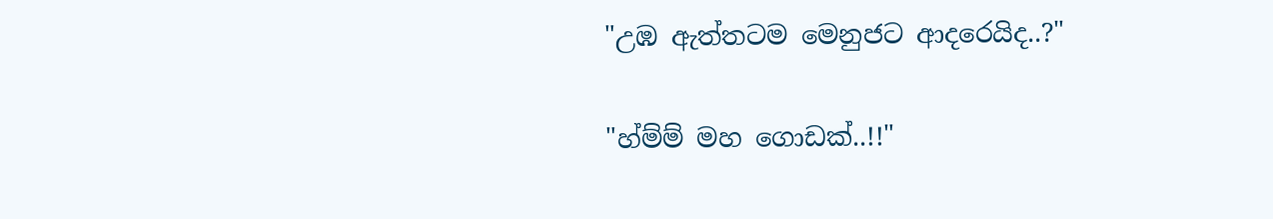"උඹ ඇත්තටම මෙනුජට ආදරෙයිද..?"

"හ්ම්ම් මහ ගොඩක්..!!"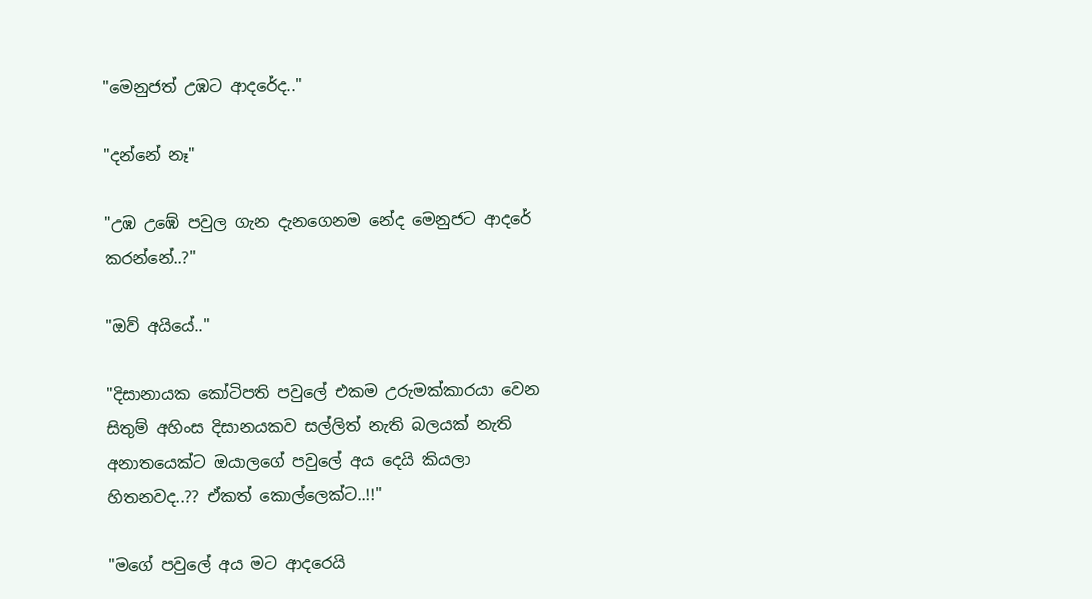"මෙනුජත් උඹට ආදරේද.."

"දන්නේ නෑ"

"උඹ උඹේ පවුල ගැන දැනගෙනම නේද මෙනුජට ආදරේ කරන්නේ..?"

"ඔව් අයියේ.."

"දිසානායක කෝටිපති පවුලේ එකම උරුමක්කාරයා වෙන සිතුම් අහිංස දිසානයකව සල්ලිත් නැති බලයක් නැති අනාතයෙක්ට ඔයාලගේ පවුලේ අය දෙයි කියලා හිතනවද..?? ඒකත් කොල්ලෙක්ට..!!"

"මගේ පවුලේ අය මට ආදරෙයි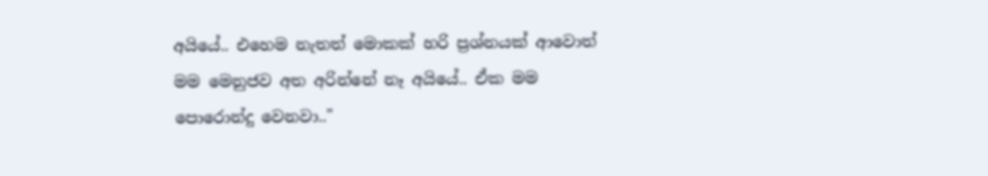අයියේ.. එහෙම නැතත් මොකක් හරි ප්‍රශ්නයක් ආවොත් මම මෙනුජව අත අරින්නේ නෑ අයියේ.. ඒක මම පොරොන්දු වෙනවා.."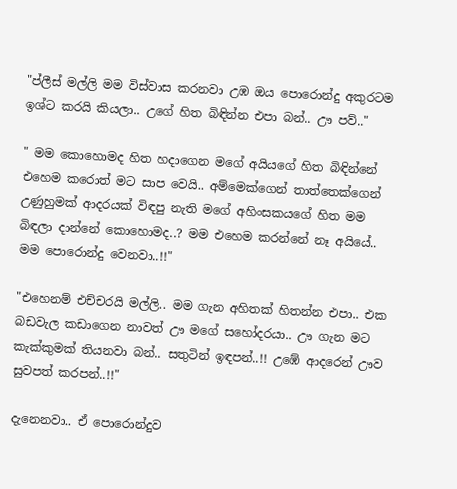"ප්ලීස් මල්ලි මම විස්වාස කරනවා උඹ ඔය පොරොන්දු අකුරටම ඉශ්ට කරයි කියලා.. උගේ හිත බිඳින්න එපා බන්.. ඌ පව්.."

" මම කොහොමද හිත හදාගෙන මගේ අයියගේ හිත බිඳින්නේ එහෙම කරොත් මට සාප වෙයි.. අම්මෙක්ගෙන් තාත්තෙක්ගෙන් උණුහුමක් ආදරයක් විඳපු නැති මගේ අහිංසකයගේ හිත මම බිඳලා දාන්නේ කොහොමද..? මම එහෙම කරන්නේ නෑ අයියේ.. මම පොරොන්දු වෙනවා..!!"

"එහෙනම් එච්චරයි මල්ලි.. මම ගැන අහිතක් හිතන්න එපා.. එක බඩවැල කඩාගෙන නාවත් ඌ මගේ සහෝදරයා.. ඌ ගැන මට කැක්කුමක් තියනවා බන්.. සතුටින් ඉඳපන්..!! උඹේ ආදරෙන් ඌව සුවපත් කරපන්..!!"

දැනෙනවා.. ඒ පොරොන්දුව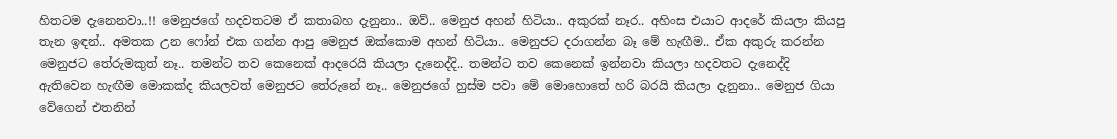හිතටම දැනෙනවා..!! මෙනුජගේ හදවතටම ඒ කතාබහ දැනුනා.. ඔව්.. මෙනුජ අහන් හිටියා.. අකුරක් නෑර.. අහිංස එයාට ආදරේ කියලා කියපු තැන ඉඳන්.. අමතක උන ෆෝන් එක ගන්න ආපු මෙනුජ ඔක්කොම අහන් හිටියා.. මෙනුජට දරාගන්න බෑ මේ හැඟීම.. ඒක අකුරු කරන්න මෙනුජට තේරුමකුත් නෑ.. තමන්ට තව කෙනෙක් ආදරෙයි කියලා දැනෙද්දි.. තමන්ට තව කෙනෙක් ඉන්නවා කියලා හදවතට දැනෙද්දි ඇතිවෙන හැඟීම මොකක්ද කියලවත් මෙනුජට තේරුනේ නෑ.. මෙනුජගේ හුස්ම පවා මේ මොහොතේ හරි බරයි කියලා දැනුනා.. මෙනුජ ගියා වේගෙන් එතනින්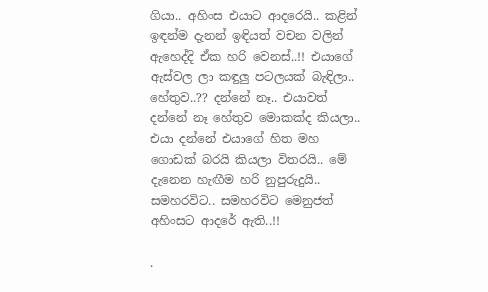ගියා.. අහිංස එයාට ආදරෙයි.. කළින් ඉඳන්ම දැනන් ඉඳියත් වචන වලින් ඇහෙද්දි ඒක හරි වෙනස්..!! එයාගේ ඇස්වල ලා කඳුලු පටලයක් බැඳිලා.. හේතුව..?? දන්නේ නෑ.. එයාවත් දන්නේ නෑ හේතුව මොකක්ද කියලා.. එයා දන්නේ එයාගේ හිත මහ ගොඩක් බරයි කියලා විතරයි.. මේ දැනෙන හැඟීම හරි නුපුරුදුයි.. සමහරවිට.. සමහරවිට මෙනුජත් අහිංසට ආදරේ ඇති..!!

.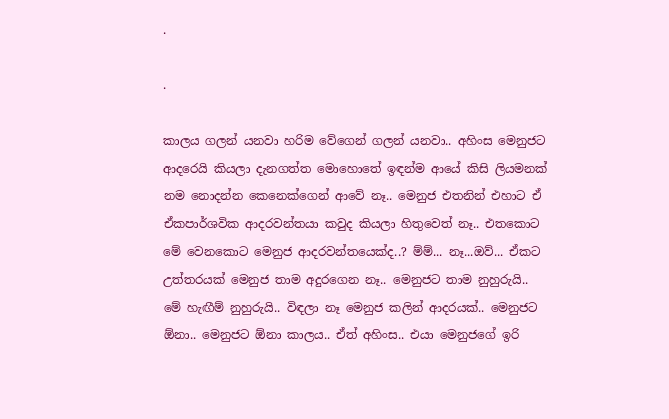.

.

කාලය ගලන් යනවා හරිම වේගෙන් ගලන් යනවා.. අහිංස මෙනුජට ආදරෙයි කියලා දැනගත්ත මොහොතේ ඉඳන්ම ආයේ කිසි ලියමනක් නම නොදන්න කෙනෙක්ගෙන් ආවේ නෑ.. මෙනුජ එතනින් එහාට ඒ ඒකපාර්ශවික ආදරවන්තයා කවුද කියලා හිතුවෙත් නෑ.. එතකොට මේ වෙනකොට මෙනුජ ආදරවන්තයෙක්ද..? ම්ම්... නෑ...ඔව්... ඒකට උත්තරයක් මෙනුජ තාම අදුරගෙන නෑ.. මෙනුජට තාම නුහුරුයි.. මේ හැඟීම් නුහුරුයි.. විඳලා නෑ මෙනුජ කලින් ආදරයක්.. මෙනුජට ඕනා.. මෙනුජට ඕනා කාලය.. ඒත් අහිංස.. එයා මෙනුජගේ ඉරි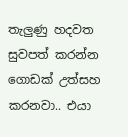තැලුණු හදවත සුවපත් කරන්න ගොඩක් උත්සහ කරනවා.. එයා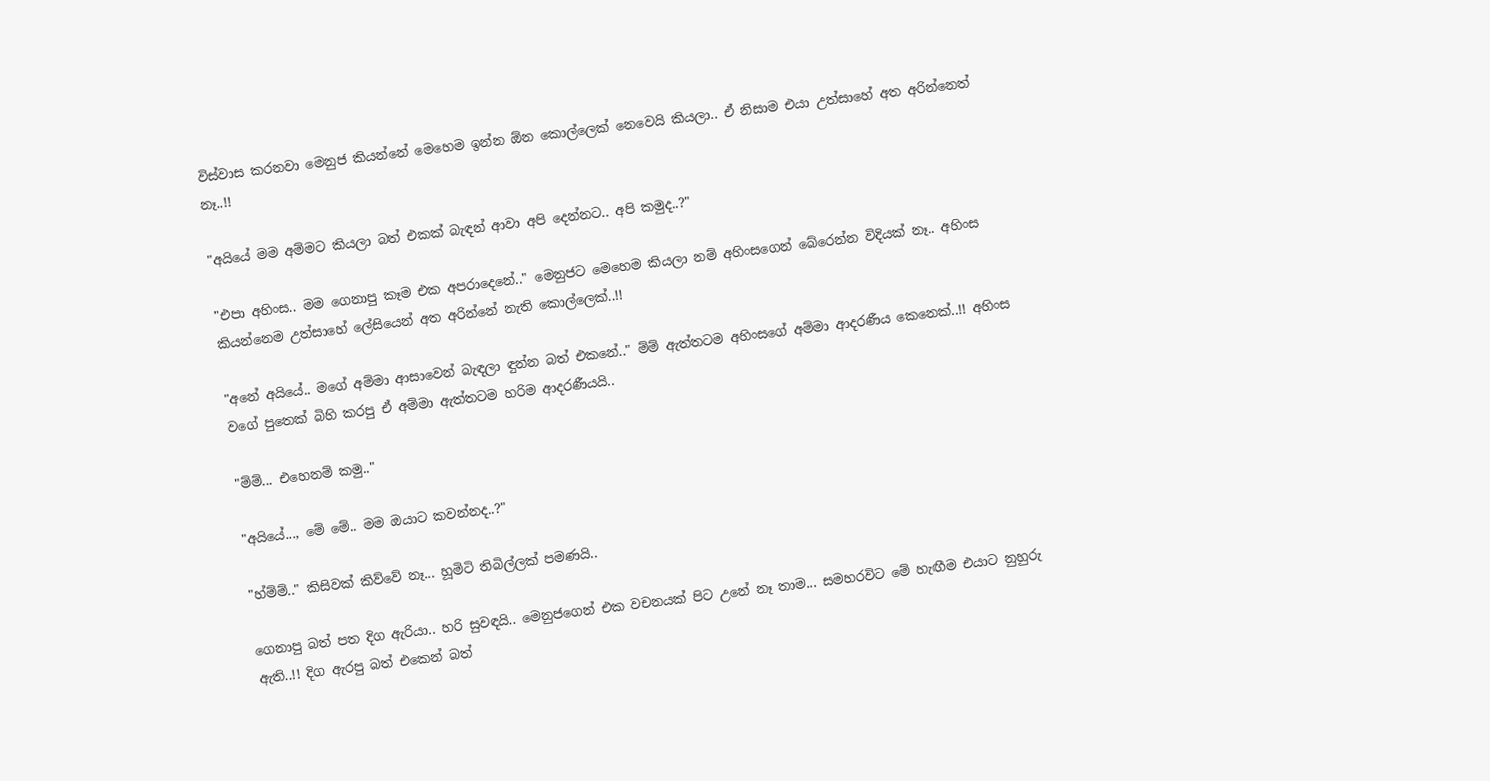විස්වාස කරනවා මෙනුජ කියන්නේ මෙහෙම ඉන්න ඕන කොල්ලෙක් නෙවෙයි කියලා.. ඒ නිසාම එයා උත්සාහේ අත අරින්නෙත් නෑ..!!

"අයියේ මම අම්මට කියලා බත් එකක් බැඳන් ආවා අපි දෙන්නට.. අපි කමුද..?"

"එපා අහිංස.. මම ගෙනාපු කෑම එක අපරාදෙනේ.." මෙනුජට මෙහෙම කියලා නම් අහිංසගෙන් බේරෙන්න විදියක් නෑ.. අහිංස කියන්නෙම උත්සාහේ ලේසියෙන් අත අරින්නේ නැති කොල්ලෙක්..!!

"අනේ අයියේ.. මගේ අම්මා ආසාවෙන් බැඳලා ඳුන්න බත් එකනේ.." ම්ම් ඇත්තටම අහිංසගේ අම්මා ආදරණීය කෙනෙක්..!! අහිංස වගේ පුතෙක් බිහි කරපු ඒ අම්මා ඇත්තටම හරිම ආදරණීයයි..

"ම්ම්... එහෙනම් කමු.."

"අයියේ..., මේ මේ.. මම ඔයාට කවන්නද..?"

"හ්ම්ම්.." කිසිවක් කිව්වේ නෑ... හූමිටි තිබිල්ලක් පමණයි..

ගෙනාපු බත් පත දිග ඇරියා.. හරි සුවඳයි.. මෙනුජගෙන් එක වචනයක් පිට උනේ නෑ තාම... සමහරවිට මේ හැඟීම එයාට නුහුරු ඇති..!! දිග ඇරපු බත් එකෙන් බත්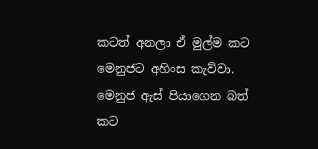කටත් අනලා ඒ මුල්ම කට මෙනුජට අහිංස කැව්වා. මෙනුජ ඇස් පියාගෙන බත් කට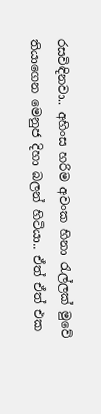රසවිඳිනවා.. අහිංස හරිම අවංක හිනා රැල්ලක් මුවේ තියාගෙන මෙනුජ දිහා බලන් හිටියා.. ඒත් ඒත් එක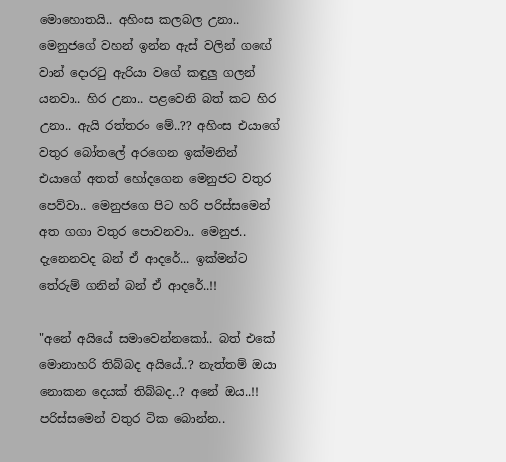මොහොතයි.. අහිංස කලබල උනා.. මෙනුජගේ වහන් ඉන්න ඇස් වලින් ගඟේ වාන් දොරටු ඇරියා වගේ කඳුලු ගලන් යනවා.. හිර උනා.. පළවෙනි බත් කට හිර උනා.. ඇයි රත්තරං මේ..?? අහිංස එයාගේ වතුර බෝතලේ අරගෙන ඉක්මනින් එයාගේ අතත් හෝදගෙන මෙනුජට වතුර පෙව්වා.. මෙනුජගෙ පිට හරි පරිස්සමෙන් අත ගගා වතුර පොවනවා.. මෙනුජ.. දැනෙනවද බන් ඒ ආදරේ... ඉක්මන්ට තේරුම් ගනින් බන් ඒ ආදරේ..!!

"අනේ අයියේ සමාවෙන්නකෝ.. බත් එකේ මොනාහරි තිබ්බද අයියේ..? නැත්තම් ඔයා නොකන දෙයක් තිබ්බද..? අනේ ඔය..!! පරිස්සමෙන් වතුර ටික බොන්න..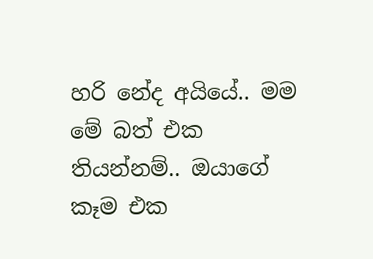හරි නේද අයියේ.. මම මේ බත් එක තියන්නම්.. ඔයාගේ කෑම එක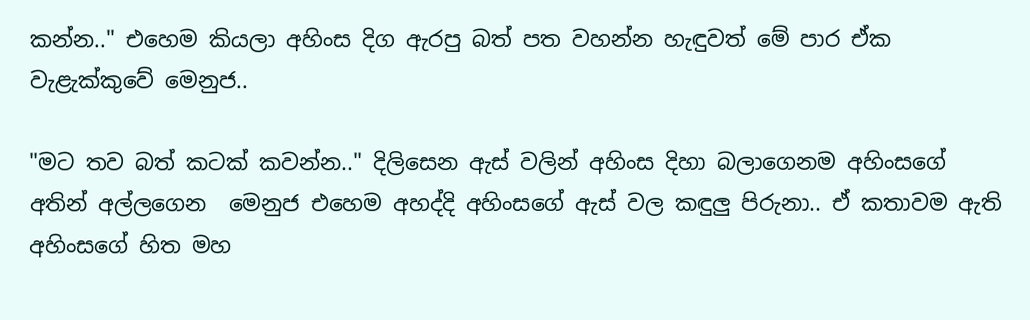කන්න.." එහෙම කියලා අහිංස දිග ඇරපු බත් පත වහන්න හැඳුවත් මේ පාර ඒක වැළැක්කුවේ මෙනුජ..

"මට තව බත් කටක් කවන්න.." දිලිසෙන ඇස් වලින් අහිංස දිහා බලාගෙනම අහිංසගේ අතින් අල්ලගෙන  මෙනුජ එහෙම අහද්දි අහිංසගේ ඇස් වල කඳුලු පිරුනා.. ඒ කතාවම ඇති අහිංසගේ හිත මහ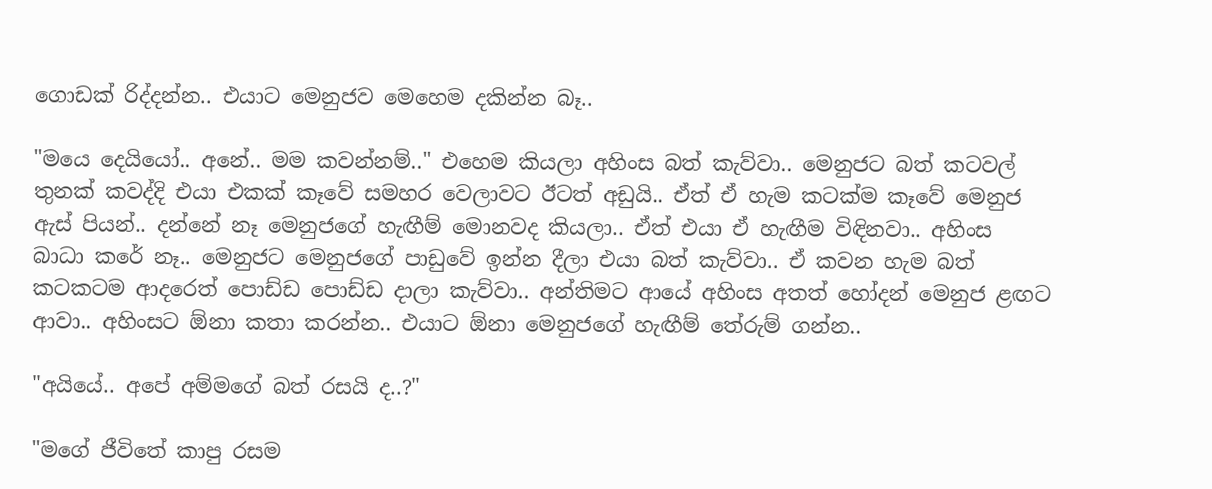ගොඩක් රිද්දන්න.. එයාට මෙනුජව මෙහෙම දකින්න බෑ..

"මයෙ දෙයියෝ.. අනේ.. මම කවන්නම්.." එහෙම කියලා අහිංස බත් කැව්වා.. මෙනුජට බත් කටවල් තුනක් කවද්දි එයා එකක් කෑවේ සමහර වෙලාවට ඊටත් අඩුයි.. ඒත් ඒ හැම කටක්ම කෑවේ මෙනුජ ඇස් පියන්.. දන්නේ නෑ මෙනුජගේ හැඟීම් මොනවද කියලා.. ඒත් එයා ඒ හැඟීම විඳිනවා.. අහිංස බාධා කරේ නෑ.. මෙනුජට මෙනුජගේ පාඩුවේ ඉන්න දීලා එයා බත් කැව්වා.. ඒ කවන හැම බත් කටකටම ආදරෙත් පොඩ්ඩ පොඩ්ඩ දාලා කැව්වා.. අන්තිමට ආයේ අහිංස අතත් හෝදන් මෙනුජ ළඟට ආවා.. අහිංසට ඕනා කතා කරන්න.. එයාට ඕනා මෙනුජගේ හැඟීම් තේරුම් ගන්න..

"අයියේ.. අපේ අම්මගේ බත් රසයි ද..?"

"මගේ ජීවිතේ කාපු රසම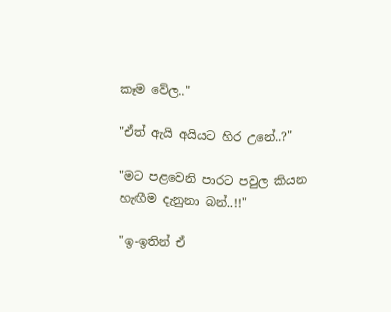කෑම වේල.."

"ඒත් ඇයි අයියට හිර උනේ..?"

"මට පළවෙනි පාරට පවුල කියන හැඟීම දැනුනා බන්..!!"

"ඉ-ඉතින් ඒ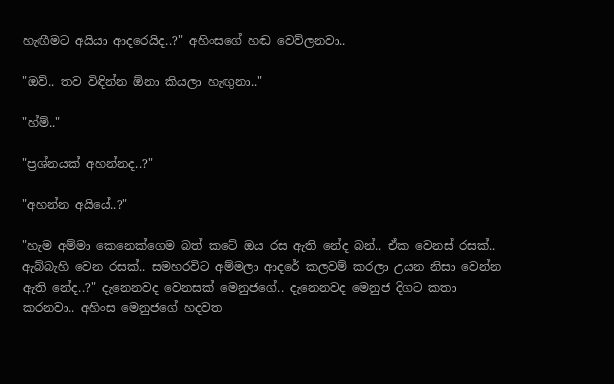හැඟීමට අයියා ආදරෙයිද..?" අහිංසගේ හඬ වෙව්ලනවා..

"ඔව්.. තව විඳින්න ඕනා කියලා හැඟුනා.."

"හ්ම්.."

"ප්‍රශ්නයක් අහන්නද..?"

"අහන්න අයියේ..?"

"හැම අම්මා කෙනෙක්ගෙම බත් කටේ ඔය රස ඇති නේද බන්.. ඒක වෙනස් රසක්.. ඇබ්බැහි වෙන රසක්.. සමහරවිට අම්මලා ආදරේ කලවම් කරලා උයන නිසා වෙන්න ඇති නේද..?" දැනෙනවද වෙනසක් මෙනුජගේ.. දැනෙනවද මෙනුජ දිගට කතා කරනවා.. අහිංස මෙනුජගේ හදවත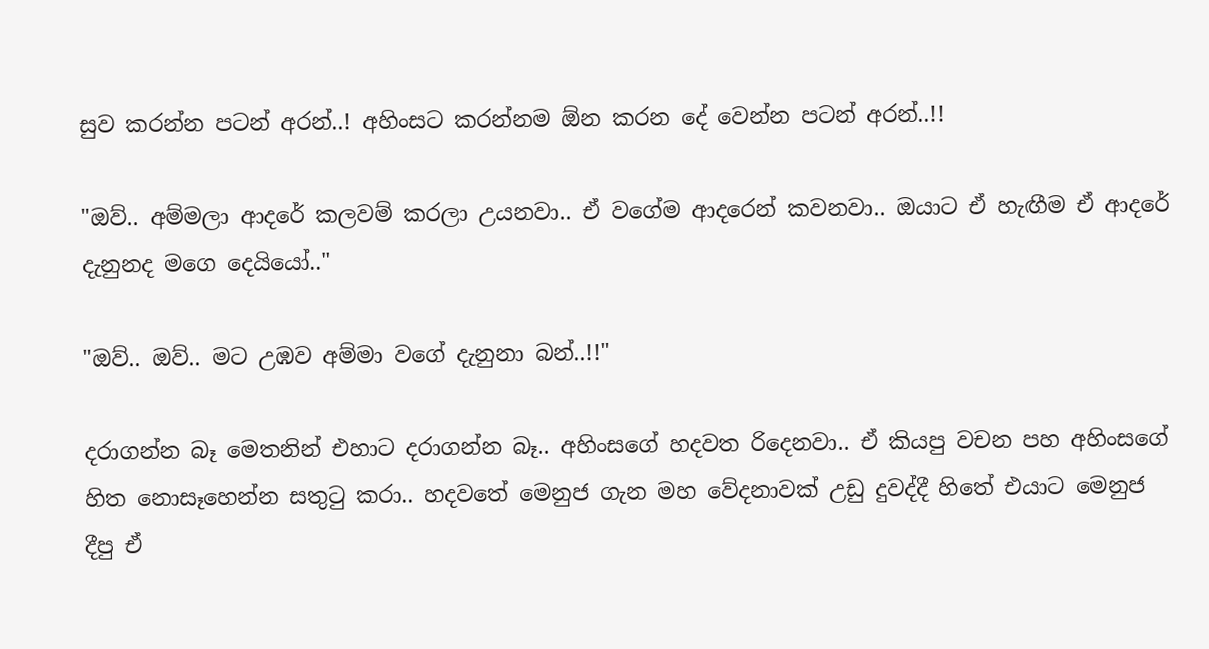සුව කරන්න පටන් අරන්..! අහිංසට කරන්නම ඕන කරන දේ වෙන්න පටන් අරන්..!!

"ඔව්.. අම්මලා ආදරේ කලවම් කරලා උයනවා.. ඒ වගේම ආදරෙන් කවනවා.. ඔයාට ඒ හැඟීම ඒ ආදරේ දැනුනද මගෙ දෙයියෝ.."

"ඔව්.. ඔව්.. මට උඹව අම්මා වගේ දැනුනා බන්..!!"

දරාගන්න බෑ මෙතනින් එහාට දරාගන්න බෑ.. අහිංසගේ හදවත රිදෙනවා.. ඒ කියපු වචන පහ අහිංසගේ හිත නොසෑහෙන්න සතුටු කරා.. හදවතේ මෙනුජ ගැන මහ වේදනාවක් උඩු දුවද්දී හිතේ එයාට මෙනුජ දීපු ඒ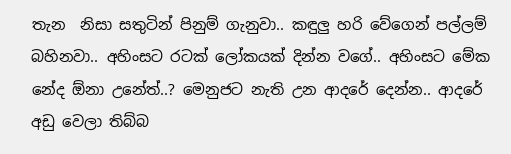තැන  නිසා සතුටින් පිනුම් ගැනුවා.. කඳුලු හරි වේගෙන් පල්ලම් බහිනවා.. අහිංසට රටක් ලෝකයක් දින්න වගේ.. අහිංසට මේක නේද ඕනා උනේත්..? මෙනුජට නැති උන ආදරේ දෙන්න.. ආදරේ අඩු වෙලා තිබ්බ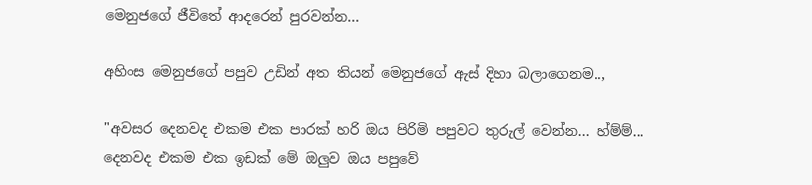මෙනුජගේ ජීවිතේ ආදරෙන් පුරවන්න...

අහිංස මෙනුජගේ පපුව උඩින් අත තියන් මෙනුජගේ ඇස් දිහා බලාගෙනම..,

"අවසර දෙනවද එකම එක පාරක් හරි ඔය පිරිමි පපුවට තුරුල් වෙන්න... හ්ම්ම්... දෙනවද එකම එක ඉඩක් මේ ඔලුව ඔය පපුවේ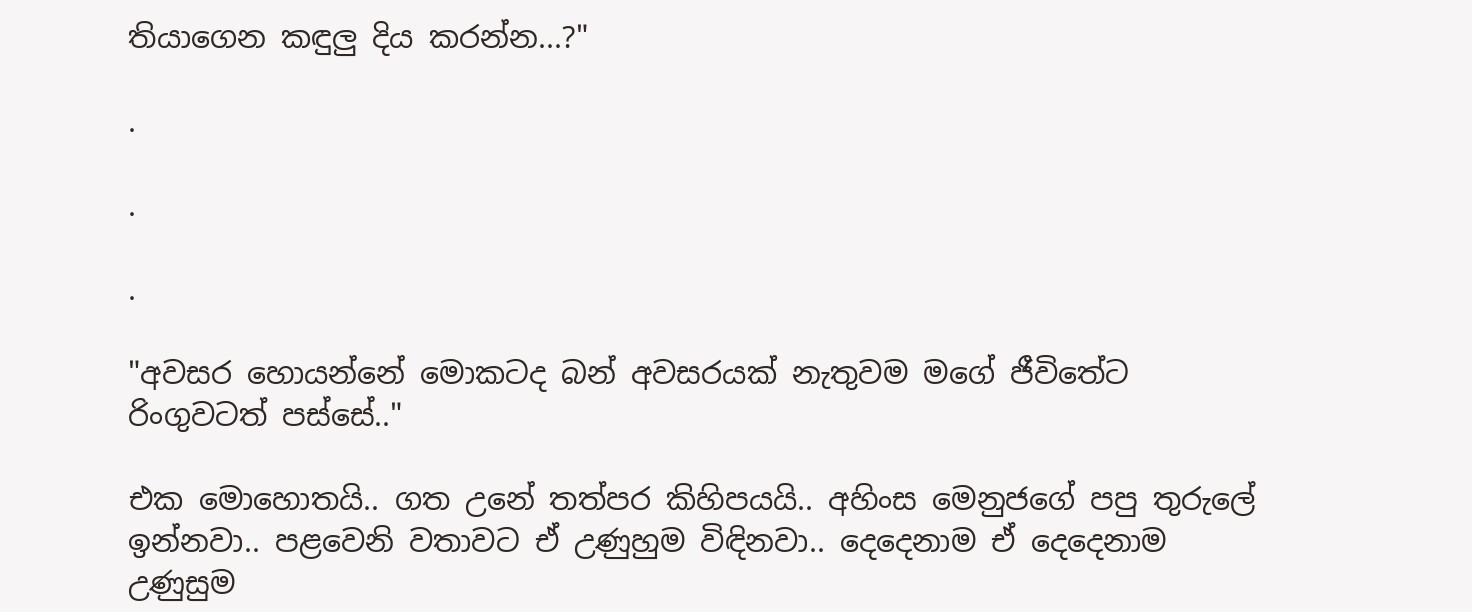තියාගෙන කඳුලු දිය කරන්න...?"

.

.

.

"අවසර හොයන්නේ මොකටද බන් අවසරයක් නැතුවම මගේ ජීවිතේට රිංගුවටත් පස්සේ.."

එක මොහොතයි.. ගත උනේ තත්පර කිහිපයයි.. අහිංස මෙනුජගේ පපු තුරුලේ ඉන්නවා.. පළවෙනි වතාවට ඒ උණුහුම විඳිනවා.. දෙදෙනාම ඒ දෙදෙනාම උණුසුම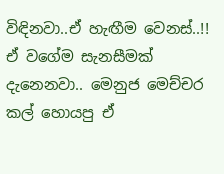විඳිනවා..ඒ හැඟීම වෙනස්..!! ඒ වගේම සැනසීමක් දැනෙනවා.. මෙනුජ මෙච්චර කල් හොයපු ඒ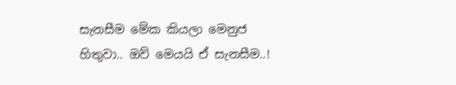සැනසීම මේක කියලා මෙනුජ හිතුවා.. ඔව් මෙයයි ඒ සැනසීම..!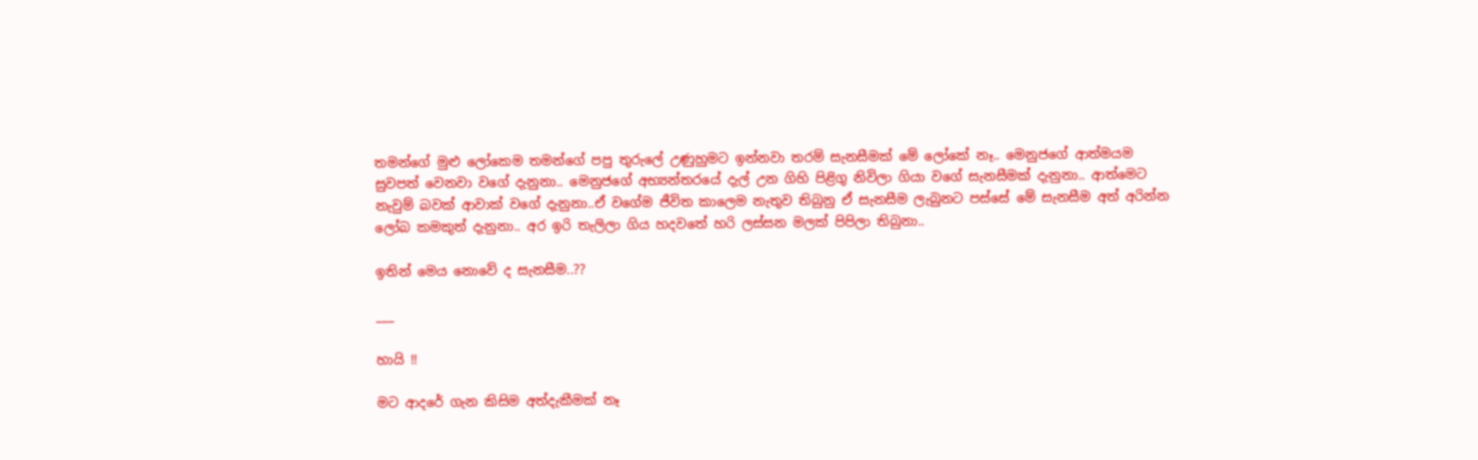තමන්ගේ මුළු ලෝකෙම තමන්ගේ පපු තුරුලේ උණුහුමට ඉන්නවා තරම් සැනසීමක් මේ ලෝකේ නෑ.. මෙනුජගේ ආත්මයම සුවපත් වෙනවා වගේ දැනුනා.. මෙනුජගේ අභ්‍යන්තරයේ දැල් උන ගිහි පිළිගු නිවිලා ගියා වගේ සැනසීමක් දැනුනා.. ආත්මෙට නැවුම් බවක් ආවාක් වගේ දැනුනා..ඒ වගේම ජීවිත කාලෙම නැතුව තිබුනු ඒ සැනසීම ලැබුනට පස්සේ මේ සැනසීම අත් අරින්න ලෝබ කමකුත් දැනුනා.. අර ඉරි තැලිලා ගිය හදවතේ හරි ලස්සන මලක් පිපිලා තිබුනා..

ඉතින් මෙය නොවේ ද සැනසීම..??

___

හායි !!

මට ආදරේ ගැන කිසිම අත්දැකීමක් නෑ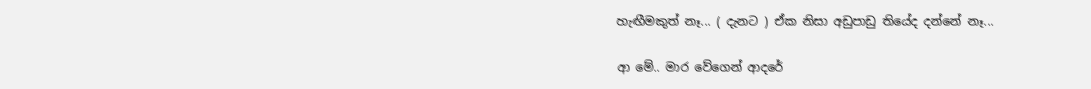හැඟීමකුත් නෑ... ( දැනට ) ඒක නිසා අඩුපාඩු තියේද දන්නේ නෑ...

ආ මේ.. මාර වේගෙන් ආදරේ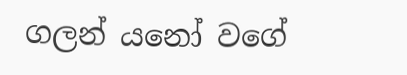ගලන් යනෝ වගේ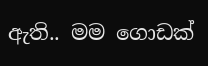ඇති.. මම ගොඩක්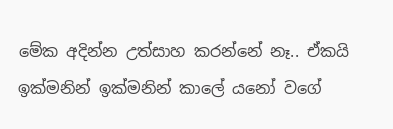මේක අදින්න උත්සාහ කරන්නේ නෑ.. ඒකයි ඉක්මනින් ඉක්මනින් කාලේ යනෝ වගේ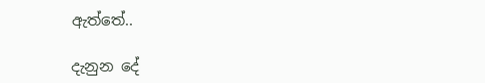ඇත්තේ..

දැනුන දේ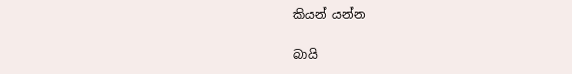කියන් යන්න

බායි